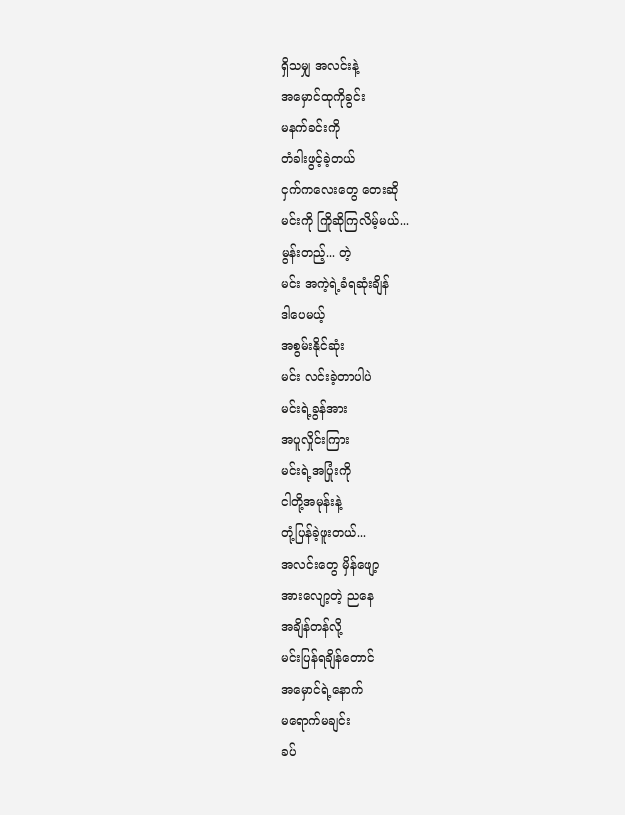ရှိသမျှ အလင်းနဲ့
အမှောင်ထုကိုခွင်း
မနက်ခင်းကို
တံခါးဖွင့်ခဲ့တယ်
ငှက်ကလေးတွေ တေးဆို
မင်းကို ကြိုဆိုကြလိမ့်မယ်...
မွန်းတည့်... တဲ့
မင်း အကဲ့ရဲ့ခံရဆုံးချိန်
ဒါပေမယ့်
အစွမ်းနိုင်ဆုံး
မင်း လင်းခဲ့တာပါပဲ
မင်းရဲ့ခွန်အား
အပူလှိုင်းကြား
မင်းရဲ့အပြုံးကို
ငါတို့အမုန်းနဲ့
တုံ့ပြန်ခဲ့ဖူးတယ်...
အလင်းတွေ မှိန်ဖျော့
အားလျော့တဲ့ ညနေ
အချိန်တန်လို့
မင်းပြန်ရချိန်တောင်
အမှောင်ရဲ့နောက်
မရောက်မချင်း
ခပ်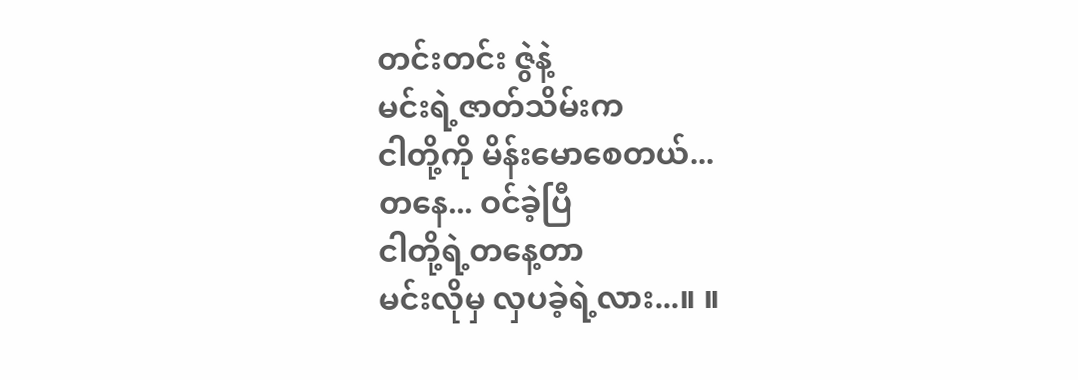တင်းတင်း ဇွဲနဲ့
မင်းရဲ့ဇာတ်သိမ်းက
ငါတို့ကို မိန်းမောစေတယ်...
တနေ... ဝင်ခဲ့ပြီ
ငါတို့ရဲ့တနေ့တာ
မင်းလိုမှ လှပခဲ့ရဲ့လား...။ ။